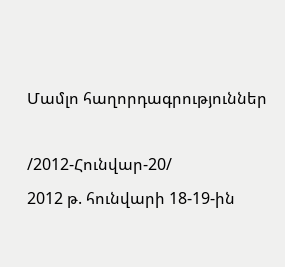Մամլո հաղորդագրություններ

/2012-Հունվար-20/
2012 թ. հունվարի 18-19-ին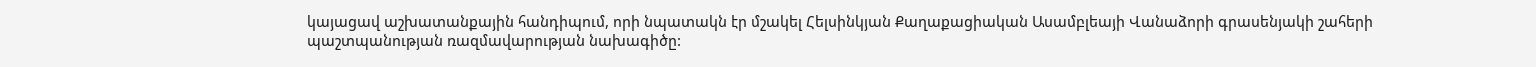կայացավ աշխատանքային հանդիպում, որի նպատակն էր մշակել Հելսինկյան Քաղաքացիական Ասամբլեայի Վանաձորի գրասենյակի շահերի պաշտպանության ռազմավարության նախագիծը: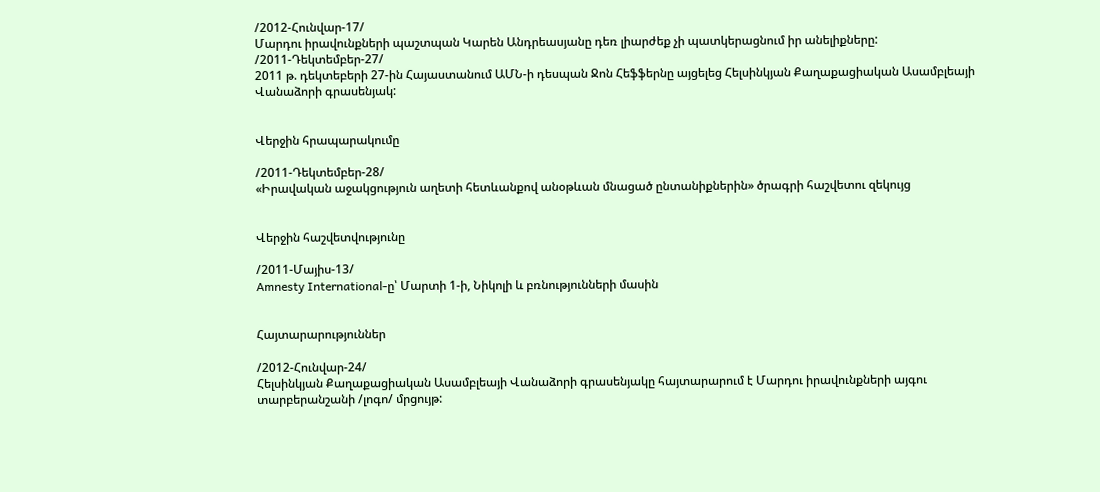/2012-Հունվար-17/
Մարդու իրավունքների պաշտպան Կարեն Անդրեասյանը դեռ լիարժեք չի պատկերացնում իր անելիքները:
/2011-Դեկտեմբեր-27/
2011 թ. դեկտեբերի 27-ին Հայաստանում ԱՄՆ-ի դեսպան Ջոն Հեֆֆերնը այցելեց Հելսինկյան Քաղաքացիական Ասամբլեայի Վանաձորի գրասենյակ:


Վերջին հրապարակումը

/2011-Դեկտեմբեր-28/
«Իրավական աջակցություն աղետի հետևանքով անօթևան մնացած ընտանիքներին» ծրագրի հաշվետու զեկույց


Վերջին հաշվետվությունը

/2011-Մայիս-13/
Amnesty International-ը՝ Մարտի 1-ի, Նիկոլի և բռնությունների մասին


Հայտարարություններ

/2012-Հունվար-24/
Հելսինկյան Քաղաքացիական Ասամբլեայի Վանաձորի գրասենյակը հայտարարում է Մարդու իրավունքների այգու տարբերանշանի /լոգո/ մրցույթ: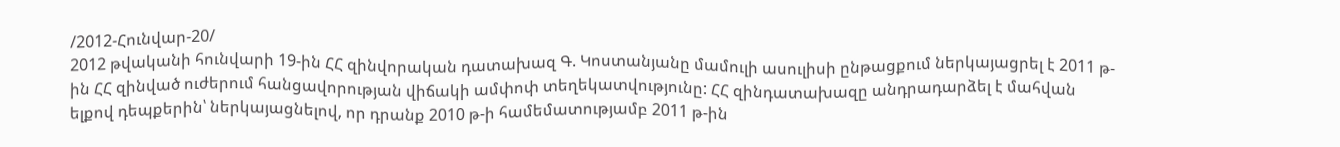/2012-Հունվար-20/
2012 թվականի հունվարի 19-ին ՀՀ զինվորական դատախազ Գ. Կոստանյանը մամուլի ասուլիսի ընթացքում ներկայացրել է 2011 թ-ին ՀՀ զինված ուժերում հանցավորության վիճակի ամփոփ տեղեկատվությունը: ՀՀ զինդատախազը անդրադարձել է մահվան ելքով դեպքերին՝ ներկայացնելով, որ դրանք 2010 թ-ի համեմատությամբ 2011 թ-ին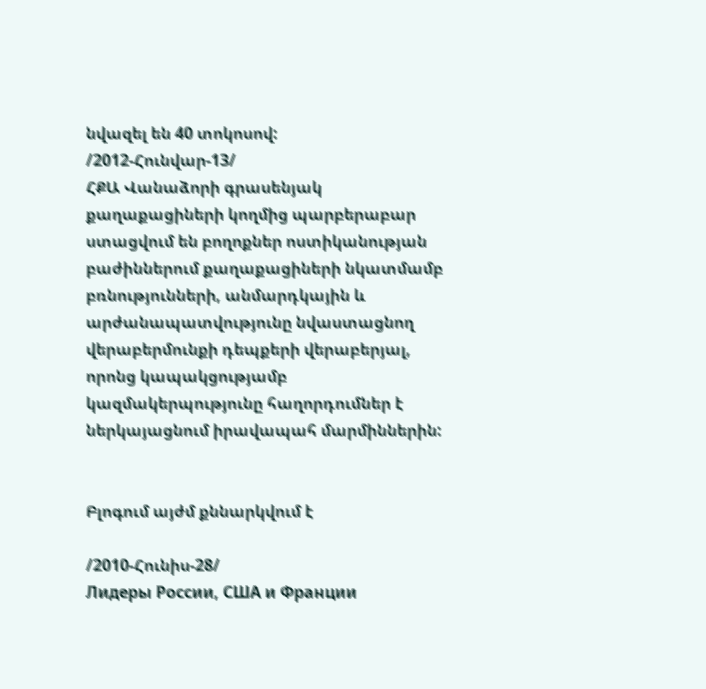նվազել են 40 տոկոսով:
/2012-Հունվար-13/
ՀՔԱ Վանաձորի գրասենյակ քաղաքացիների կողմից պարբերաբար ստացվում են բողոքներ ոստիկանության բաժիններում քաղաքացիների նկատմամբ բռնությունների, անմարդկային և արժանապատվությունը նվաստացնող վերաբերմունքի դեպքերի վերաբերյալ, որոնց կապակցությամբ կազմակերպությունը հաղորդումներ է ներկայացնում իրավապահ մարմիններին:


Բլոգում այժմ քննարկվում է

/2010-Հունիս-28/
Лидеры России, США и Франции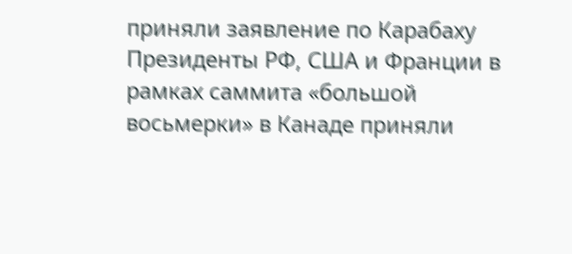приняли заявление по Карабаху
Президенты РФ, США и Франции в рамках саммита «большой восьмерки» в Канаде приняли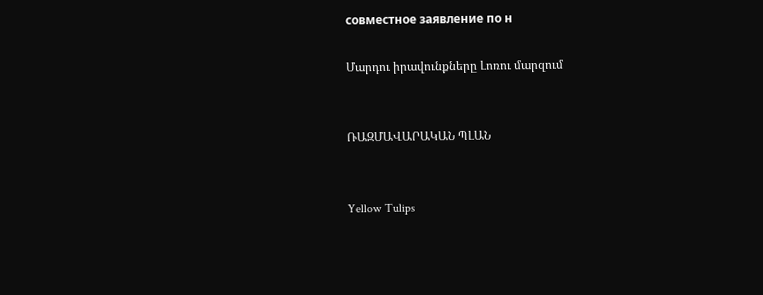совместное заявление по н

Մարդու իրավունքները Լոռու մարզում


ՌԱԶՄԱՎԱՐԱԿԱՆ ՊԼԱՆ


Yellow Tulips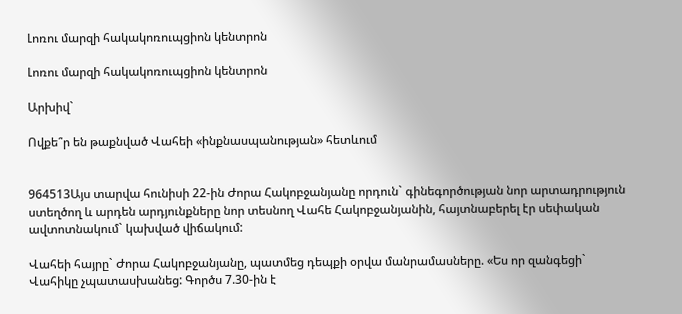Լոռու մարզի հակակոռուպցիոն կենտրոն

Լոռու մարզի հակակոռուպցիոն կենտրոն

Արխիվ`

Ովքե՞ր են թաքնված Վահեի «ինքնասպանության» հետևում


964513Այս տարվա հունիսի 22-ին Ժորա Հակոբջանյանը որդուն` գինեգործության նոր արտադրություն ստեղծող և արդեն արդյունքները նոր տեսնող Վահե Հակոբջանյանին, հայտնաբերել էր սեփական ավտոտնակում` կախված վիճակում:

Վահեի հայրը` Ժորա Հակոբջանյանը, պատմեց դեպքի օրվա մանրամասները. «Ես որ զանգեցի` Վահիկը չպատասխանեց: Գործս 7.30-ին է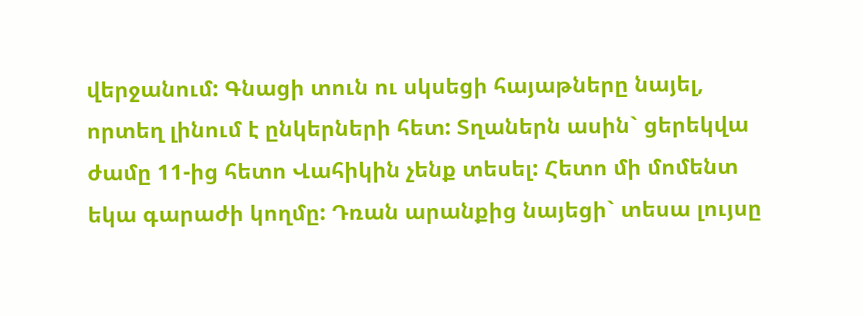վերջանում: Գնացի տուն ու սկսեցի հայաթները նայել, որտեղ լինում է ընկերների հետ: Տղաներն ասին` ցերեկվա ժամը 11-ից հետո Վահիկին չենք տեսել: Հետո մի մոմենտ եկա գարաժի կողմը: Դռան արանքից նայեցի` տեսա լույսը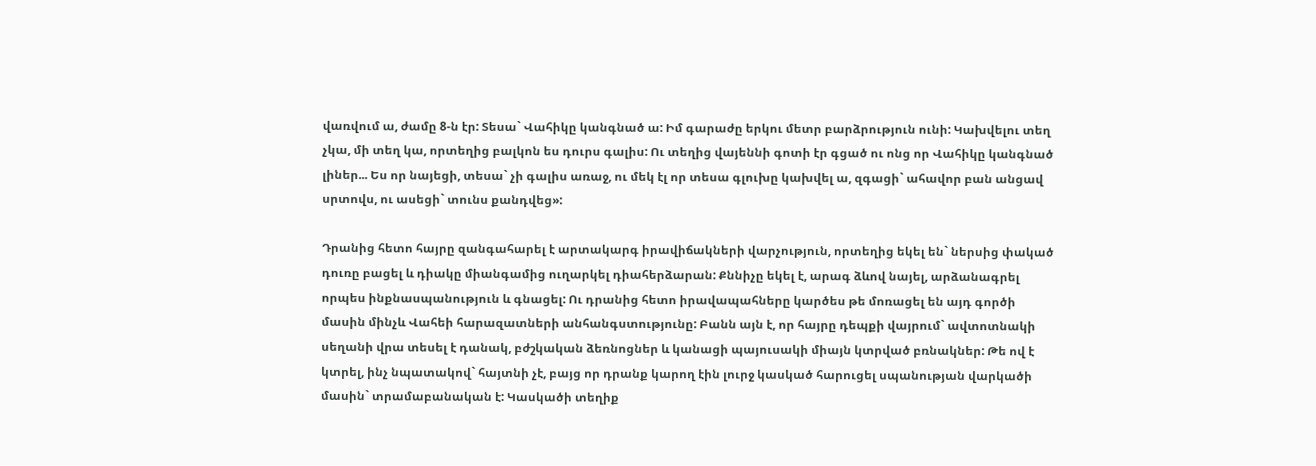վառվում ա, ժամը 8-ն էր: Տեսա` Վահիկը կանգնած ա: Իմ գարաժը երկու մետր բարձրություն ունի: Կախվելու տեղ չկա, մի տեղ կա, որտեղից բալկոն ես դուրս գալիս: Ու տեղից վայեննի գոտի էր գցած ու ոնց որ Վահիկը կանգնած լիներ... Ես որ նայեցի, տեսա` չի գալիս առաջ, ու մեկ էլ որ տեսա գլուխը կախվել ա, զգացի` ահավոր բան անցավ սրտովս, ու ասեցի` տունս քանդվեց»:

Դրանից հետո հայրը զանգահարել է արտակարգ իրավիճակների վարչություն, որտեղից եկել են` ներսից փակած դուռը բացել և դիակը միանգամից ուղարկել դիահերձարան: Քննիչը եկել է, արագ ձևով նայել, արձանագրել որպես ինքնասպանություն և գնացել: Ու դրանից հետո իրավապահները կարծես թե մոռացել են այդ գործի մասին մինչև Վահեի հարազատների անհանգստությունը: Բանն այն է, որ հայրը դեպքի վայրում` ավտոտնակի սեղանի վրա տեսել է դանակ, բժշկական ձեռնոցներ և կանացի պայուսակի միայն կտրված բռնակներ: Թե ով է կտրել, ինչ նպատակով` հայտնի չէ, բայց որ դրանք կարող էին լուրջ կասկած հարուցել սպանության վարկածի մասին` տրամաբանական է: Կասկածի տեղիք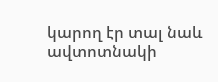կարող էր տալ նաև ավտոտնակի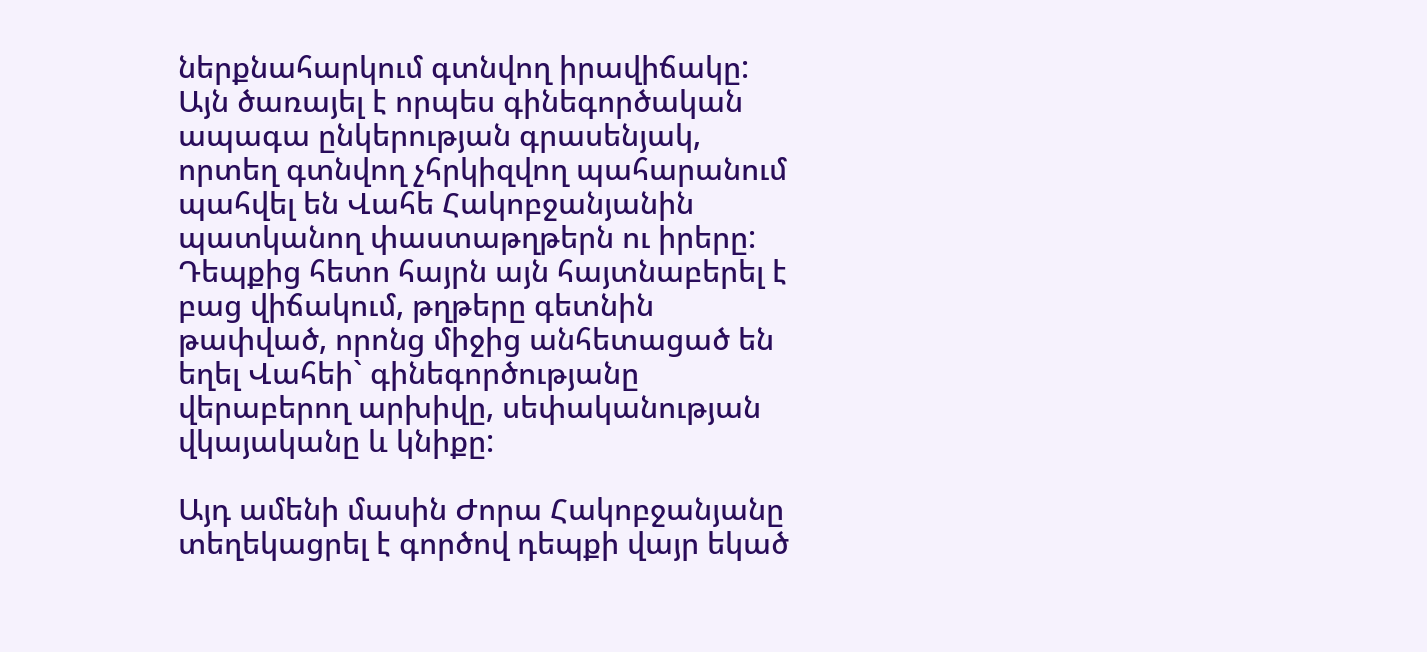ներքնահարկում գտնվող իրավիճակը: Այն ծառայել է որպես գինեգործական ապագա ընկերության գրասենյակ, որտեղ գտնվող չհրկիզվող պահարանում պահվել են Վահե Հակոբջանյանին պատկանող փաստաթղթերն ու իրերը: Դեպքից հետո հայրն այն հայտնաբերել է բաց վիճակում, թղթերը գետնին թափված, որոնց միջից անհետացած են եղել Վահեի` գինեգործությանը վերաբերող արխիվը, սեփականության վկայականը և կնիքը:

Այդ ամենի մասին Ժորա Հակոբջանյանը տեղեկացրել է գործով դեպքի վայր եկած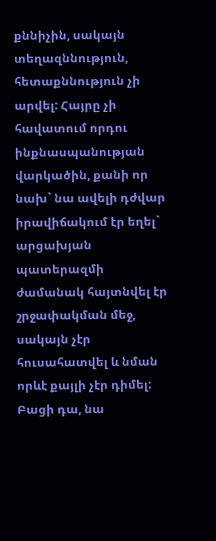քննիչին, սակայն տեղազննություն, հետաքննություն չի արվել: Հայրը չի հավատում որդու ինքնասպանության վարկածին, քանի որ նախ` նա ավելի դժվար իրավիճակում էր եղել` արցախյան պատերազմի ժամանակ հայտնվել էր շրջափակման մեջ, սակայն չէր հուսահատվել և նման որևէ քայլի չէր դիմել: Բացի դա, նա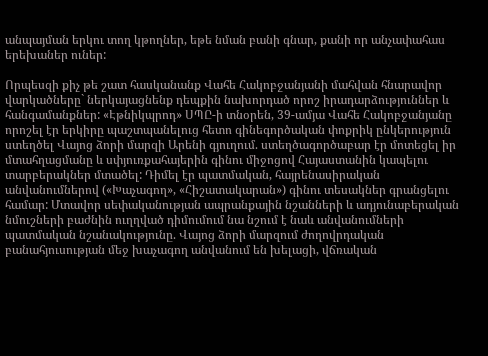անպայման երկու տող կթողներ, եթե նման բանի գնար, քանի որ անչափահաս երեխաներ ուներ:

Որպեսզի քիչ թե շատ հասկանանք Վահե Հակոբջանյանի մահվան հնարավոր վարկածները` ներկայացնենք դեպքին նախորդած որոշ իրադարձություններ և հանգամանքներ: «Էթնիկպրոդ» ՍՊԸ-ի տնօրեն, 39-ամյա Վահե Հակոբջանյանը որոշել էր երկիրը պաշտպանելուց հետո գինեգործական փոքրիկ ընկերություն ստեղծել Վայոց ձորի մարզի Արենի գյուղում. ստեղծագործաբար էր մոտեցել իր մտահղացմանը և սփյուռքահայերին գինու միջոցով Հայաստանին կապելու տարբերակներ մտածել: Դիմել էր պատմական, հայրենասիրական անվանումներով («Խաչագող», «Հիշատակարան») գինու տեսակներ գրանցելու համար: Մտավոր սեփականության ապրանքային նշանների և ադյունաբերական նմուշների բաժնին ուղղված դիմումում նա նշում է նաև անվանումների պատմական նշանակությունը. Վայոց ձորի մարզում ժողովրդական բանահյուսության մեջ խաչագող անվանում են խելացի, վճռական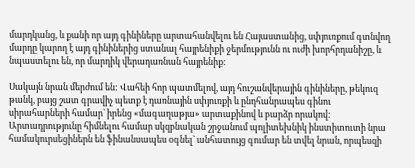մարդկանց, և քանի որ այդ գինիները արտահանվելու են Հայաստանից, սփյուռքում գտնվող մարդը կարող է այդ գինիներից ստանալ հայրենիքի ջերմությունն ու ուժի խորհրդանիշը, և նպաստելու են, որ մարդիկ վերադառնան հայրենիք:

Սակայն նրան մերժում են: Վահեի հոր պատմելով, այդ հուշանվերային գինիները, թեկուզ թանկ, բայց շատ գրավիչ պետք է դառնային սփյուռքի և ընդհանրապես գինու սիրահարների համար` իրենց «մագաղաթյա» արտաքինով և բարձր որակով: Արտադրությունը հիմնելու համար սկզբնական շրջանում պոլիտեխնիկ ինստիտուտի նրա համակուրսեցիներն են ֆինանսապես օգնել` անհատույց գումար են տվել նրան, որպեսզի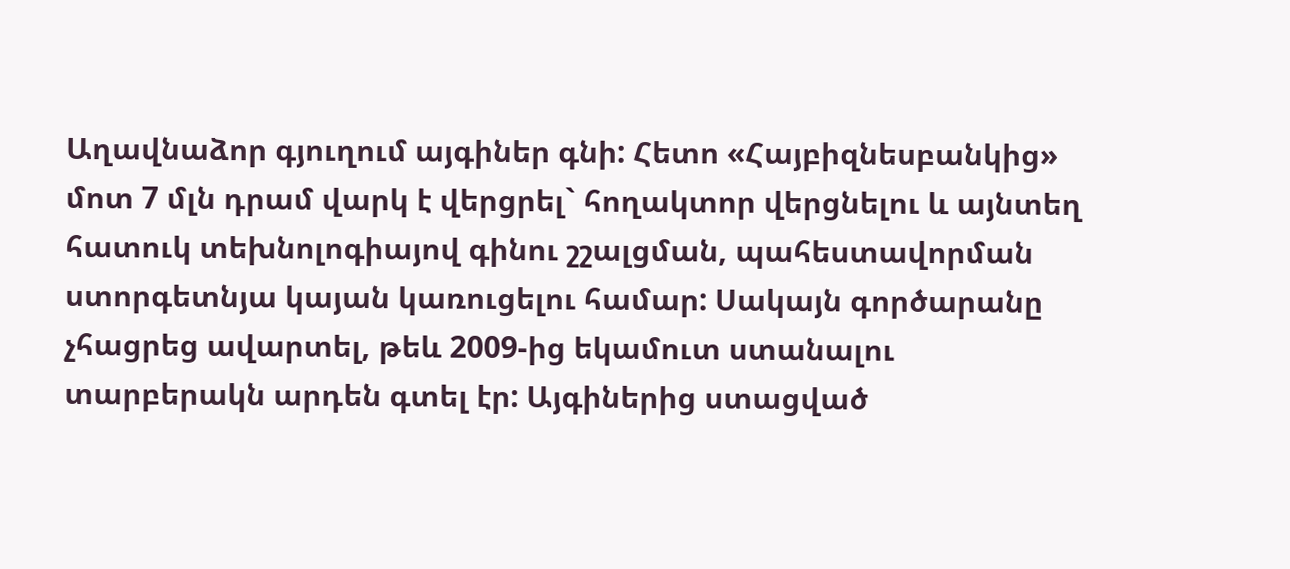Աղավնաձոր գյուղում այգիներ գնի: Հետո «Հայբիզնեսբանկից» մոտ 7 մլն դրամ վարկ է վերցրել` հողակտոր վերցնելու և այնտեղ հատուկ տեխնոլոգիայով գինու շշալցման, պահեստավորման ստորգետնյա կայան կառուցելու համար: Սակայն գործարանը չհացրեց ավարտել, թեև 2009-ից եկամուտ ստանալու տարբերակն արդեն գտել էր: Այգիներից ստացված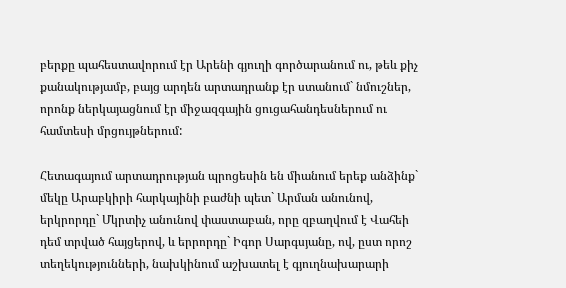բերքը պահեստավորում էր Արենի գյուղի գործարանում ու, թեև քիչ քանակությամբ, բայց արդեն արտադրանք էր ստանում` նմուշներ, որոնք ներկայացնում էր միջազգային ցուցահանդեսներում ու համտեսի մրցույթներում:

Հետագայում արտադրության պրոցեսին են միանում երեք անձինք` մեկը Արաբկիրի հարկայինի բաժնի պետ` Արման անունով, երկրորդը` Մկրտիչ անունով փաստաբան, որը զբաղվում է Վահեի դեմ տրված հայցերով, և երրորդը` Իգոր Սարգսյանը, ով, ըստ որոշ տեղեկությունների, նախկինում աշխատել է գյուղնախարարի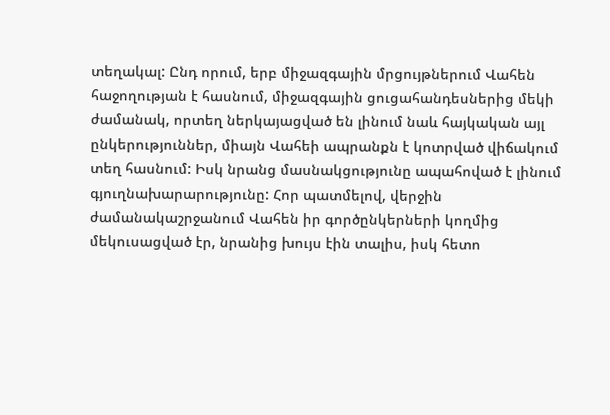տեղակալ: Ընդ որում, երբ միջազգային մրցույթներում Վահեն հաջողության է հասնում, միջազգային ցուցահանդեսներից մեկի ժամանակ, որտեղ ներկայացված են լինում նաև հայկական այլ ընկերություններ, միայն Վահեի ապրանքն է կոտրված վիճակում տեղ հասնում: Իսկ նրանց մասնակցությունը ապահոված է լինում գյուղնախարարությունը: Հոր պատմելով, վերջին ժամանակաշրջանում Վահեն իր գործընկերների կողմից մեկուսացված էր, նրանից խույս էին տալիս, իսկ հետո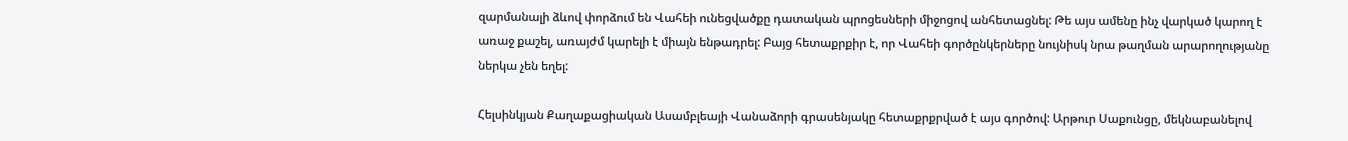զարմանալի ձևով փորձում են Վահեի ունեցվածքը դատական պրոցեսների միջոցով անհետացնել: Թե այս ամենը ինչ վարկած կարող է առաջ քաշել, առայժմ կարելի է միայն ենթադրել: Բայց հետաքրքիր է, որ Վահեի գործընկերները նույնիսկ նրա թաղման արարողությանը ներկա չեն եղել:

Հելսինկյան Քաղաքացիական Ասամբլեայի Վանաձորի գրասենյակը հետաքրքրված է այս գործով: Արթուր Սաքունցը, մեկնաբանելով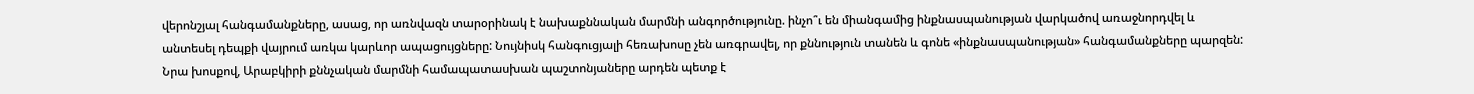վերոնշյալ հանգամանքները, ասաց, որ առնվազն տարօրինակ է նախաքննական մարմնի անգործությունը. ինչո՞ւ են միանգամից ինքնասպանության վարկածով առաջնորդվել և անտեսել դեպքի վայրում առկա կարևոր ապացույցները: Նույնիսկ հանգուցյալի հեռախոսը չեն առգրավել, որ քննություն տանեն և գոնե «ինքնասպանության» հանգամանքները պարզեն: Նրա խոսքով, Արաբկիրի քննչական մարմնի համապատասխան պաշտոնյաները արդեն պետք է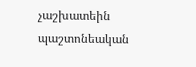չաշխատեին պաշտոնեական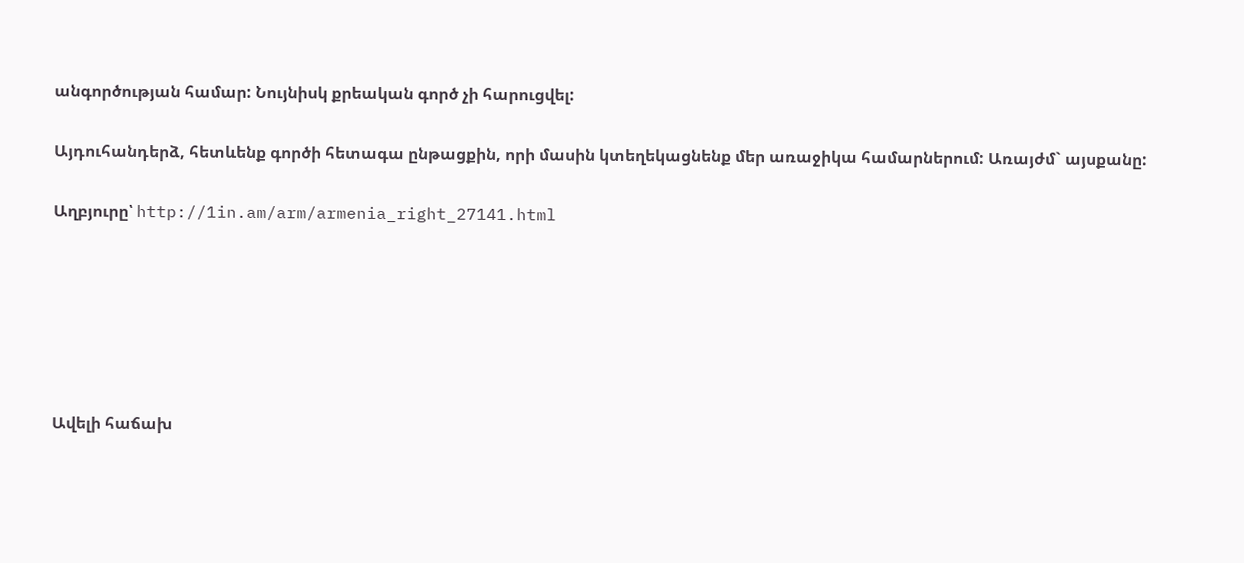անգործության համար: Նույնիսկ քրեական գործ չի հարուցվել:

Այդուհանդերձ, հետևենք գործի հետագա ընթացքին, որի մասին կտեղեկացնենք մեր առաջիկա համարներում: Առայժմ` այսքանը:

Աղբյուրը՝ http://1in.am/arm/armenia_right_27141.html






Ավելի հաճախ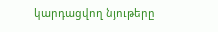կարդացվող նյութերը